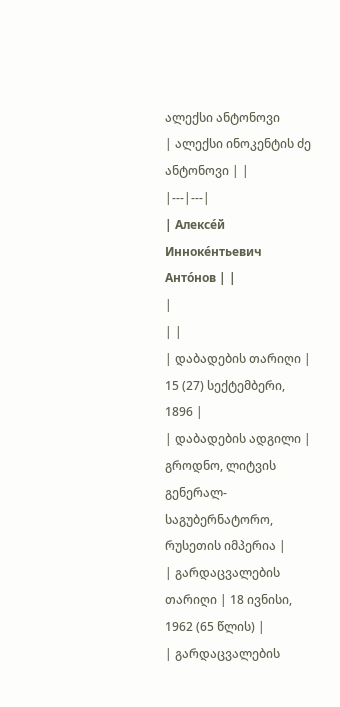ალექსი ანტონოვი
| ალექსი ინოკენტის ძე ანტონოვი | |
|---|---|
| Алексе́й Инноке́нтьевич Анто́нов | |
|
| |
| დაბადების თარიღი | 15 (27) სექტემბერი, 1896 |
| დაბადების ადგილი | გროდნო, ლიტვის გენერალ-საგუბერნატორო, რუსეთის იმპერია |
| გარდაცვალების თარიღი | 18 ივნისი, 1962 (65 წლის) |
| გარდაცვალების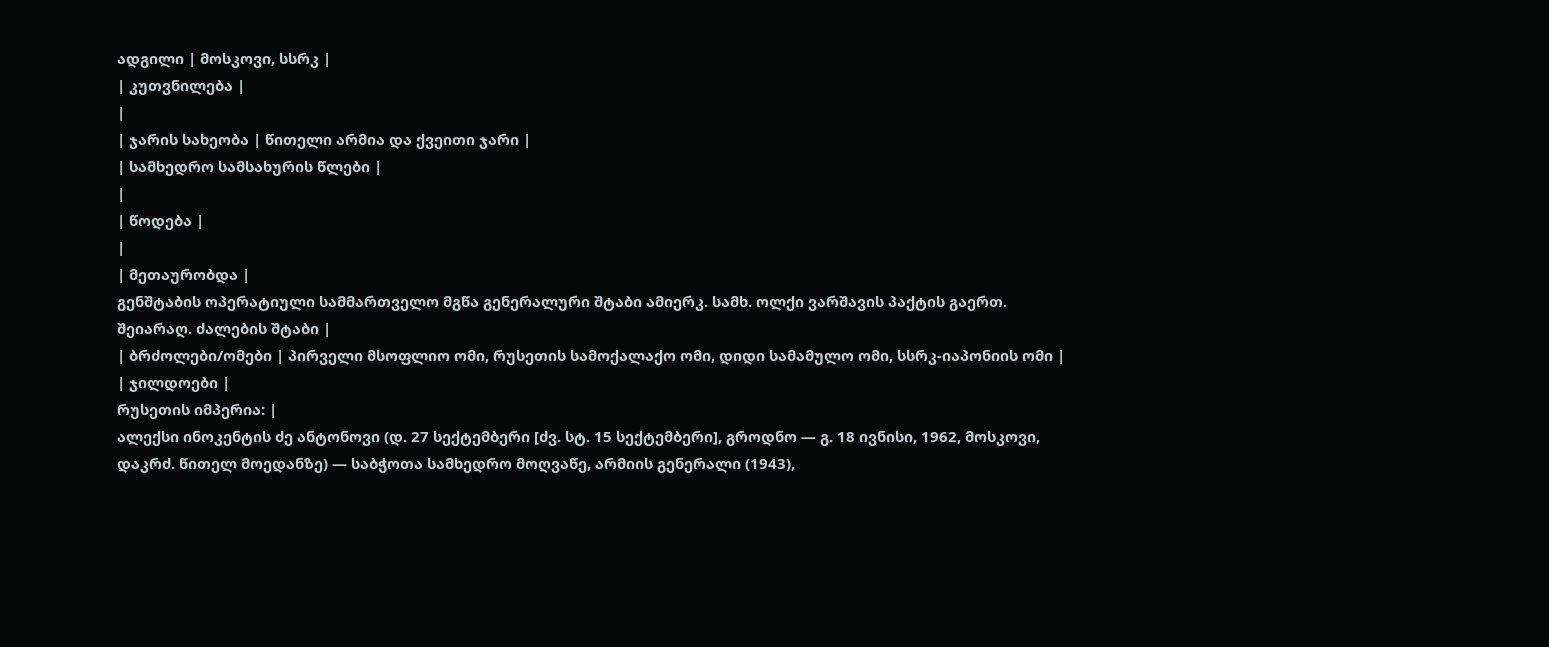ადგილი | მოსკოვი, სსრკ |
| კუთვნილება |
|
| ჯარის სახეობა | წითელი არმია და ქვეითი ჯარი |
| სამხედრო სამსახურის წლები |
|
| წოდება |
|
| მეთაურობდა |
გენშტაბის ოპერატიული სამმართველო მგწა გენერალური შტაბი ამიერკ. სამხ. ოლქი ვარშავის პაქტის გაერთ. შეიარაღ. ძალების შტაბი |
| ბრძოლები/ომები | პირველი მსოფლიო ომი, რუსეთის სამოქალაქო ომი, დიდი სამამულო ომი, სსრკ-იაპონიის ომი |
| ჯილდოები |
რუსეთის იმპერია: |
ალექსი ინოკენტის ძე ანტონოვი (დ. 27 სექტემბერი [ძვ. სტ. 15 სექტემბერი], გროდნო — გ. 18 ივნისი, 1962, მოსკოვი, დაკრძ. წითელ მოედანზე) — საბჭოთა სამხედრო მოღვაწე, არმიის გენერალი (1943),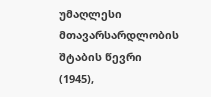უმაღლესი მთავარსარდლობის შტაბის წევრი (1945),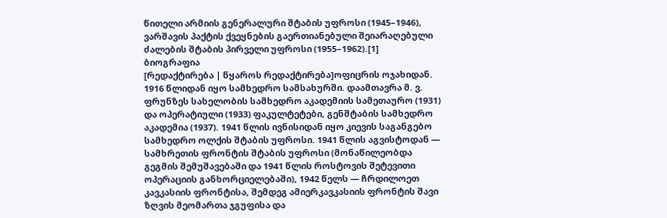წითელი არმიის გენერალური შტაბის უფროსი (1945–1946), ვარშავის პაქტის ქვეყნების გაერთიანებული შეიარაღებული ძალების შტაბის პირველი უფროსი (1955–1962).[1]
ბიოგრაფია
[რედაქტირება | წყაროს რედაქტირება]ოფიცრის ოჯახიდან. 1916 წლიდან იყო სამხედრო სამსახურში. დაამთავრა მ. ვ. ფრუნზეს სახელობის სამხედრო აკადემიის სამეთაურო (1931) და ოპერატიული (1933) ფაკულტეტები, გენშტაბის სამხედრო აკადემია (1937). 1941 წლის ივნისიდან იყო კიევის საგანგებო სამხედრო ოლქის შტაბის უფროსი. 1941 წლის აგვისტოდან — სამხრეთის ფრონტის შტაბის უფროსი (მონაწილეობდა გეგმის შემუშავებაში და 1941 წლის როსტოვის შეტევითი ოპერაციის განხორციელებაში), 1942 წელს — ჩრდილოეთ კავკასიის ფრონტისა, შემდეგ ამიერკავკასიის ფრონტის შავი ზღვის მეომართა ჯგუფისა და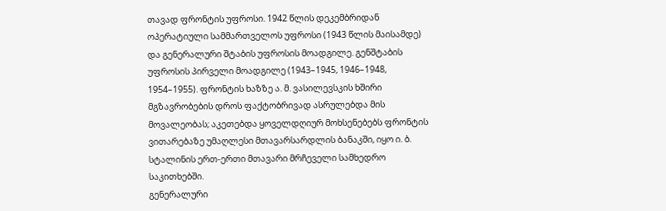თავად ფრონტის უფროსი. 1942 წლის დეკემბრიდან ოპერატიული სამმართველოს უფროსი (1943 წლის მაისამდე) და გენერალური შტაბის უფროსის მოადგილე. გენშტაბის უფროსის პირველი მოადგილე (1943–1945, 1946–1948, 1954–1955). ფრონტის ხაზზე ა. მ. ვასილევსკის ხშირი მგზავრობების დროს ფაქტობრივად ასრულებდა მის მოვალეობას; აკეთებდა ყოველდღიურ მოხსენებებს ფრონტის ვითარებაზე უმაღლესი მთავარსარდლის ბანაკში, იყო ი. ბ. სტალინის ერთ-ერთი მთავარი მრჩეველი სამხედრო საკითხებში.
გენერალური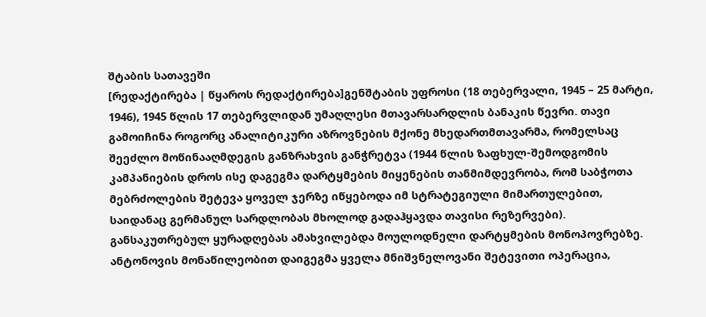შტაბის სათავეში
[რედაქტირება | წყაროს რედაქტირება]გენშტაბის უფროსი (18 თებერვალი, 1945 – 25 მარტი, 1946), 1945 წლის 17 თებერვლიდან უმაღლესი მთავარსარდლის ბანაკის წევრი. თავი გამოიჩინა როგორც ანალიტიკური აზროვნების მქონე მხედართმთავარმა, რომელსაც შეეძლო მოწინააღმდეგის განზრახვის განჭრეტვა (1944 წლის ზაფხულ-შემოდგომის კამპანიების დროს ისე დაგეგმა დარტყმების მიყენების თანმიმდევრობა, რომ საბჭოთა მებრძოლების შეტევა ყოველ ჯერზე იწყებოდა იმ სტრატეგიული მიმართულებით, საიდანაც გერმანულ სარდლობას მხოლოდ გადაჰყავდა თავისი რეზერვები). განსაკუთრებულ ყურადღებას ამახვილებდა მოულოდნელი დარტყმების მონოპოვრებზე. ანტონოვის მონაწილეობით დაიგეგმა ყველა მნიშვნელოვანი შეტევითი ოპერაცია,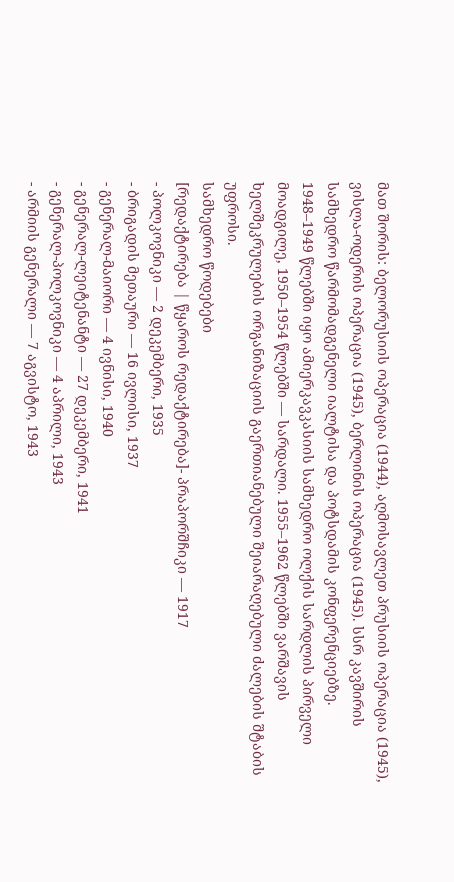მათ შორის: ბელორუსიის ოპერაცია (1944), აღმოსავლეთ პრუსიის ოპერაცია (1945), ვისლა-ოდერის ოპერაცია (1945), ბერლინის ოპერაცია (1945). სსრ კავშირის სამხედრო წარმომადგენელი იალტისა და პოტსდამის კონფერენციებზე.
1948–1949 წლებში იყო ამიერკავკასიის სამხედრო ოლქის სარდლის პირველი მოადგილე, 1950–1954 წლებში — სარდალი. 1955–1962 წლებში ვარშავის ხელშეკრულების ორგანიზაციის გაერთიანებული შეიარაღებული ძალების შტაბის უფროსი.
სამხედრო წოდებები
[რედაქტირება | წყაროს რედაქტირება]- პრაპორშჩიკი — 1917
- პოლკოვნიკი — 2 დეკემბერი, 1935
- ბრიგადის მეთაური — 16 ივლისი, 1937
- გენერალ-მაიორი — 4 ივნისი, 1940
- გენერალ-ლეიტენანტი — 27 დეკემბერი, 1941
- გენერალ-პოლკოვნიკი — 4 აპრილი, 1943
- არმიის გენერალი — 7 აგვისტო, 1943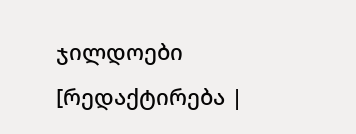ჯილდოები
[რედაქტირება |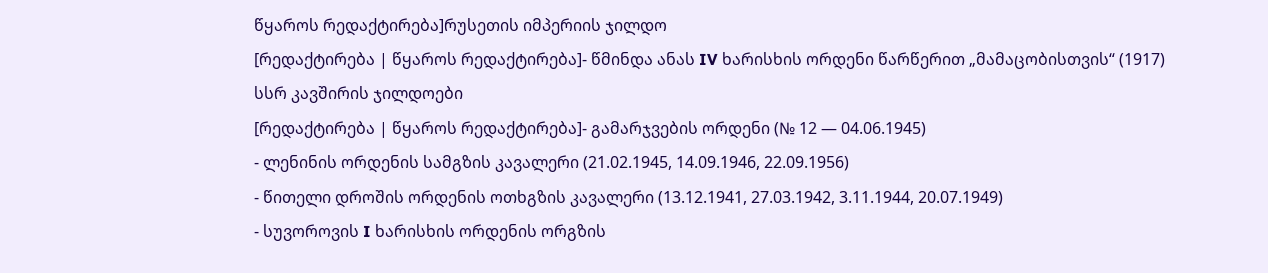წყაროს რედაქტირება]რუსეთის იმპერიის ჯილდო
[რედაქტირება | წყაროს რედაქტირება]- წმინდა ანას IV ხარისხის ორდენი წარწერით „მამაცობისთვის“ (1917)
სსრ კავშირის ჯილდოები
[რედაქტირება | წყაროს რედაქტირება]- გამარჯვების ორდენი (№ 12 — 04.06.1945)
- ლენინის ორდენის სამგზის კავალერი (21.02.1945, 14.09.1946, 22.09.1956)
- წითელი დროშის ორდენის ოთხგზის კავალერი (13.12.1941, 27.03.1942, 3.11.1944, 20.07.1949)
- სუვოროვის I ხარისხის ორდენის ორგზის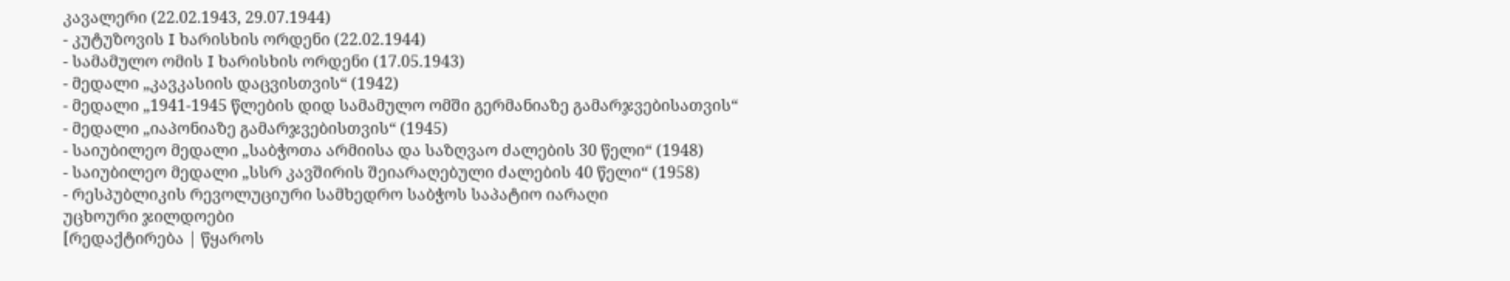კავალერი (22.02.1943, 29.07.1944)
- კუტუზოვის I ხარისხის ორდენი (22.02.1944)
- სამამულო ომის I ხარისხის ორდენი (17.05.1943)
- მედალი „კავკასიის დაცვისთვის“ (1942)
- მედალი „1941-1945 წლების დიდ სამამულო ომში გერმანიაზე გამარჯვებისათვის“
- მედალი „იაპონიაზე გამარჯვებისთვის“ (1945)
- საიუბილეო მედალი „საბჭოთა არმიისა და საზღვაო ძალების 30 წელი“ (1948)
- საიუბილეო მედალი „სსრ კავშირის შეიარაღებული ძალების 40 წელი“ (1958)
- რესპუბლიკის რევოლუციური სამხედრო საბჭოს საპატიო იარაღი
უცხოური ჯილდოები
[რედაქტირება | წყაროს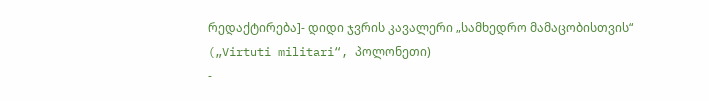რედაქტირება]- დიდი ჯვრის კავალერი „სამხედრო მამაცობისთვის“ („Virtuti militari“, პოლონეთი)
-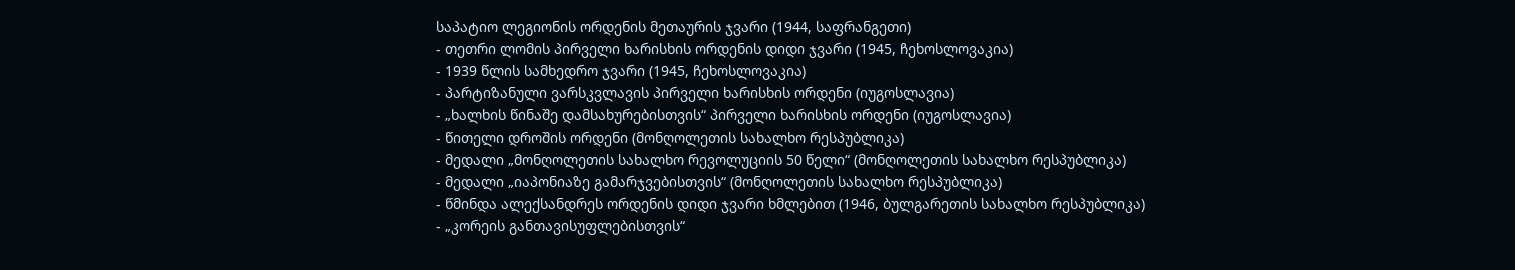საპატიო ლეგიონის ორდენის მეთაურის ჯვარი (1944, საფრანგეთი)
- თეთრი ლომის პირველი ხარისხის ორდენის დიდი ჯვარი (1945, ჩეხოსლოვაკია)
- 1939 წლის სამხედრო ჯვარი (1945, ჩეხოსლოვაკია)
- პარტიზანული ვარსკვლავის პირველი ხარისხის ორდენი (იუგოსლავია)
- „ხალხის წინაშე დამსახურებისთვის“ პირველი ხარისხის ორდენი (იუგოსლავია)
- წითელი დროშის ორდენი (მონღოლეთის სახალხო რესპუბლიკა)
- მედალი „მონღოლეთის სახალხო რევოლუციის 50 წელი“ (მონღოლეთის სახალხო რესპუბლიკა)
- მედალი „იაპონიაზე გამარჯვებისთვის“ (მონღოლეთის სახალხო რესპუბლიკა)
- წმინდა ალექსანდრეს ორდენის დიდი ჯვარი ხმლებით (1946, ბულგარეთის სახალხო რესპუბლიკა)
- „კორეის განთავისუფლებისთვის“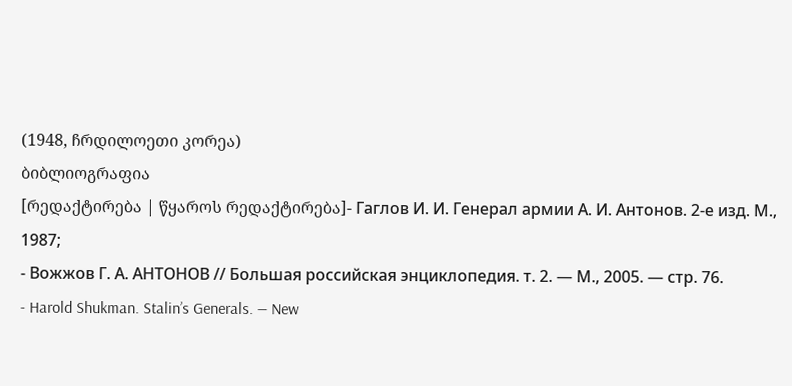(1948, ჩრდილოეთი კორეა)
ბიბლიოგრაფია
[რედაქტირება | წყაროს რედაქტირება]- Гаглов И. И. Генерал армии А. И. Антонов. 2-е изд. М., 1987;
- Вожжов Г. А. АНТОНОВ // Большая российская энциклопедия. т. 2. — М., 2005. — стр. 76.
- Harold Shukman. Stalin’s Generals. — New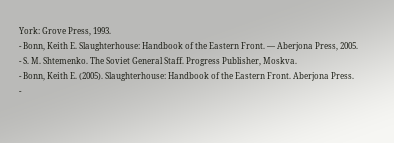York: Grove Press, 1993.
- Bonn, Keith E. Slaughterhouse: Handbook of the Eastern Front. — Aberjona Press, 2005.
- S. M. Shtemenko. The Soviet General Staff. Progress Publisher, Moskva.
- Bonn, Keith E. (2005). Slaughterhouse: Handbook of the Eastern Front. Aberjona Press.
-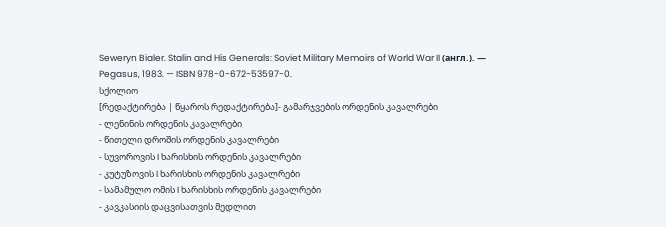Seweryn Bialer. Stalin and His Generals: Soviet Military Memoirs of World War II (англ.). — Pegasus, 1983. — ISBN 978-0-672-53597-0.
სქოლიო
[რედაქტირება | წყაროს რედაქტირება]- გამარჯვების ორდენის კავალრები
- ლენინის ორდენის კავალრები
- წითელი დროშის ორდენის კავალრები
- სუვოროვის I ხარისხის ორდენის კავალრები
- კუტუზოვის I ხარისხის ორდენის კავალრები
- სამამულო ომის I ხარისხის ორდენის კავალრები
- კავკასიის დაცვისათვის მედლით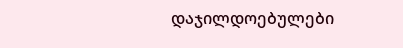დაჯილდოებულები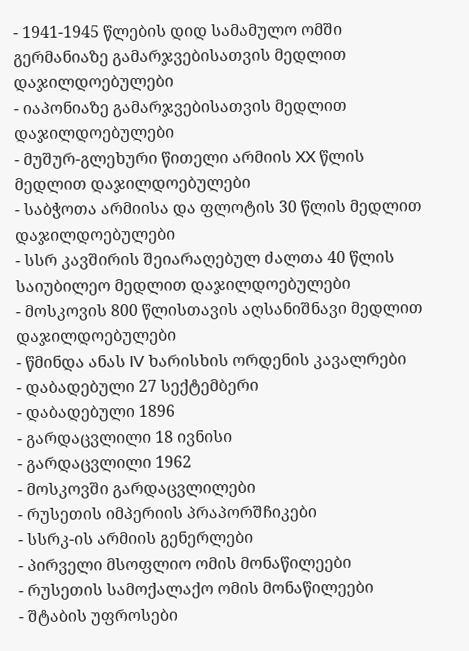- 1941-1945 წლების დიდ სამამულო ომში გერმანიაზე გამარჯვებისათვის მედლით დაჯილდოებულები
- იაპონიაზე გამარჯვებისათვის მედლით დაჯილდოებულები
- მუშურ-გლეხური წითელი არმიის XX წლის მედლით დაჯილდოებულები
- საბჭოთა არმიისა და ფლოტის 30 წლის მედლით დაჯილდოებულები
- სსრ კავშირის შეიარაღებულ ძალთა 40 წლის საიუბილეო მედლით დაჯილდოებულები
- მოსკოვის 800 წლისთავის აღსანიშნავი მედლით დაჯილდოებულები
- წმინდა ანას IV ხარისხის ორდენის კავალრები
- დაბადებული 27 სექტემბერი
- დაბადებული 1896
- გარდაცვლილი 18 ივნისი
- გარდაცვლილი 1962
- მოსკოვში გარდაცვლილები
- რუსეთის იმპერიის პრაპორშჩიკები
- სსრკ-ის არმიის გენერლები
- პირველი მსოფლიო ომის მონაწილეები
- რუსეთის სამოქალაქო ომის მონაწილეები
- შტაბის უფროსები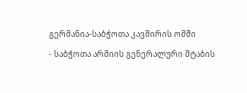გერმანია-საბჭოთა კავშირის ომში
- საბჭოთა არმიის გენერალური შტაბის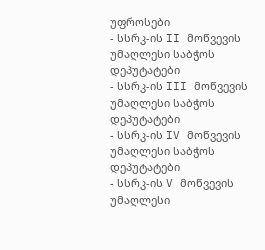უფროსები
- სსრკ-ის II მოწვევის უმაღლესი საბჭოს დეპუტატები
- სსრკ-ის III მოწვევის უმაღლესი საბჭოს დეპუტატები
- სსრკ-ის IV მოწვევის უმაღლესი საბჭოს დეპუტატები
- სსრკ-ის V მოწვევის უმაღლესი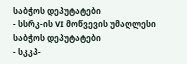საბჭოს დეპუტატები
- სსრკ-ის VI მოწვევის უმაღლესი საბჭოს დეპუტატები
- სკკპ-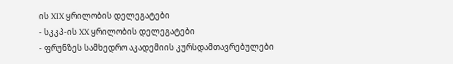ის XIX ყრილობის დელეგატები
- სკკპ-ის XX ყრილობის დელეგატები
- ფრუნზეს სამხედრო აკადემიის კურსდამთავრებულები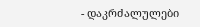- დაკრძალულები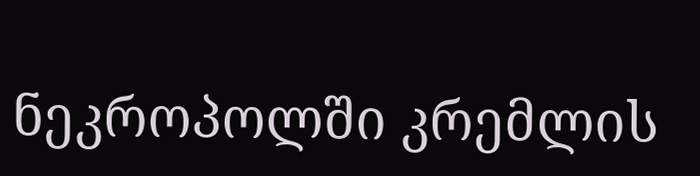ნეკროპოლში კრემლის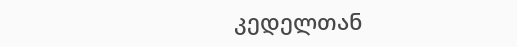კედელთან